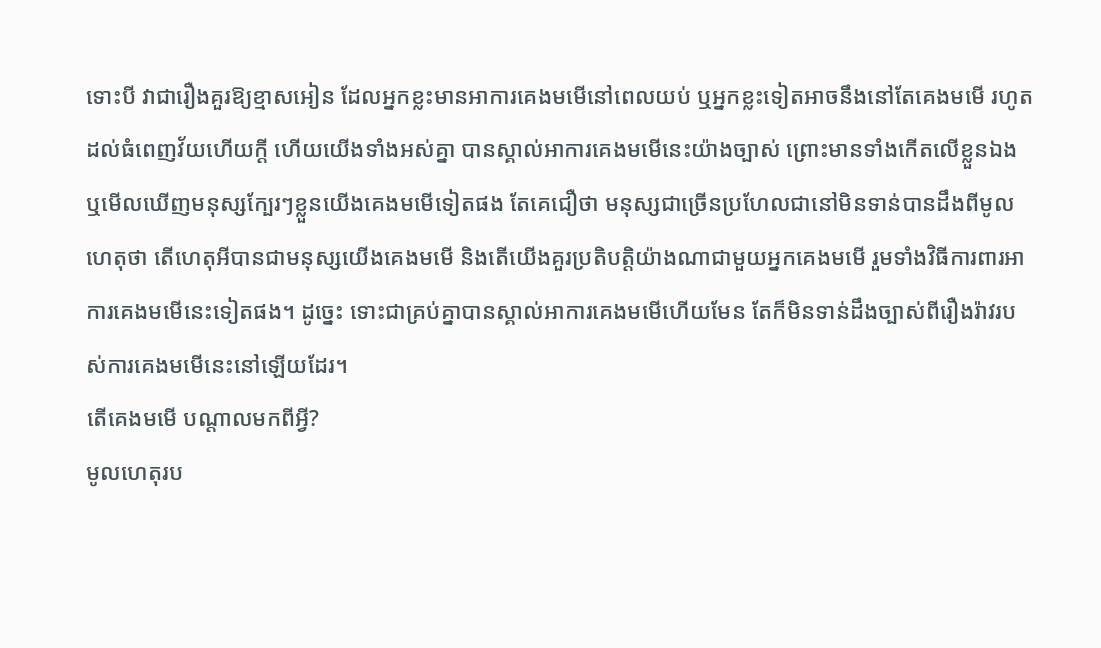ទោះបី វាជារឿងគួរឱ្យខ្មាសអៀន ដែលអ្នកខ្លះមានអាការគេងមមើនៅពេលយប់ ឬអ្នកខ្លះទៀតអាចនឹងនៅតែគេងមមើ រហូតដល់ធំពេញវ័យហើយក្ដី ហើយយើងទាំងអស់គ្នា បានស្គាល់អាការគេងមមើនេះយ៉ាងច្បាស់ ព្រោះមានទាំងកើតលើខ្លួនឯង ឬមើលឃើញមនុស្សក្បែរៗខ្លួនយើងគេងមមើទៀតផង តែគេជឿថា មនុស្សជាច្រើនប្រហែលជានៅមិនទាន់បានដឹងពីមូលហេតុថា តើហេតុអីបានជាមនុស្សយើងគេងមមើ និងតើយើងគួរប្រតិបត្តិយ៉ាងណាជាមួយអ្នកគេងមមើ រួមទាំងវិធីការពារអាការគេងមមើនេះទៀតផង។ ដូច្នេះ ទោះជាគ្រប់គ្នាបានស្គាល់អាការគេងមមើហើយមែន តែក៏មិនទាន់ដឹងច្បាស់ពីរឿងរ៉ាវរបស់ការគេងមមើនេះនៅឡើយដែរ។
តើគេងមមើ បណ្ដាលមកពីអ្វី?
មូលហេតុរប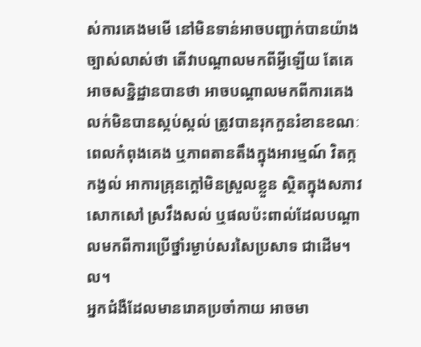ស់ការគេងមមើ នៅមិនទាន់អាចបញ្ជាក់បានយ៉ាងច្បាស់លាស់ថា តើវាបណ្ដាលមកពីអ្វីឡើយ តែគេអាចសន្និដ្ឋានបានថា អាចបណ្ដាលមកពីការគេងលក់មិនបានស្កប់ស្កល់ ត្រូវបានរុកកួនរំខានខណៈពេលកំពុងគេង ឬភាពតានតឹងក្នុងអារម្មណ៍ វិតក្កកង្វល់ អាការគ្រុនក្ដៅមិនស្រួលខ្លួន ស្ថិតក្នុងសភាវសោកសៅ ស្រវឹងសល់ ឬផលប៉ះពាល់ដែលបណ្ដាលមកពីការប្រើថ្នាំរម្ងាប់សរសៃប្រសាទ ជាដើម។ល។
អ្នកជំងឺដែលមានរោគប្រចាំកាយ អាចមា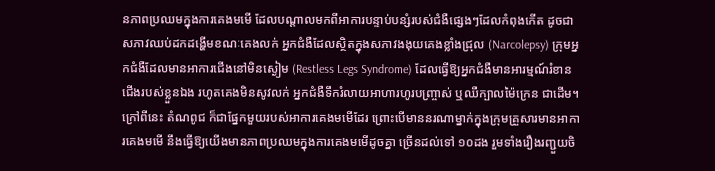នភាពប្រឈមក្នុងការគេងមមើ ដែលបណ្ដាលមកពីអាការបន្ទាប់បន្សំរបស់ជំងឺផ្សេងៗដែលកំពុងកើត ដូចជា សភាវឈប់ដកដង្ហើមខណៈគេងលក់ អ្នកជំងឺដែលស្ថិតក្នុងសភាវងងុយគេងខ្លាំងជ្រុល (Narcolepsy) ក្រុមអ្នកជំងឺដែលមានអាការជើងនៅមិនស្ងៀម (Restless Legs Syndrome) ដែលធ្វើឱ្យអ្នកជំងឺមានអារម្មណ៍រំខានជើងរបស់ខ្លួនឯង រហូតគេងមិនសូវលក់ អ្នកជំងឺទឹករំលាយអាហារហូរបញ្ច្រាស់ ឬឈឺក្បាលម៉ៃក្រេន ជាដើម។
ក្រៅពីនេះ តំណពូជ ក៏ជាផ្នែកមួយរបស់អាការគេងមមើដែរ ព្រោះបើមាននរណាម្នាក់ក្នុងក្រុមគ្រួសារមានអាការគេងមមើ នឹងធ្វើឱ្យយើងមានភាពប្រឈមក្នុងការគេងមមើដូចគ្នា ច្រើនដល់ទៅ ១០ដង រួមទាំងរឿងរញ្ជួយចិ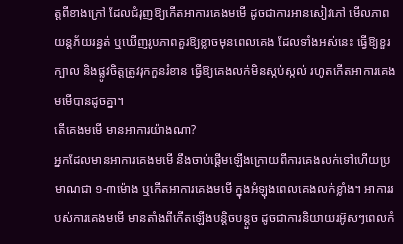ត្តពីខាងក្រៅ ដែលជំរុញឱ្យកើតអាការគេងមមើ ដូចជាការអានសៀវភៅ មើលភាពយន្តភ័យរន្ធត់ ឬឃើញរូបភាពគួរឱ្យខ្លាចមុនពេលគេង ដែលទាំងអស់នេះ ធ្វើឱ្យខួរក្បាល និងផ្លូវចិត្តត្រូវរុកកួនរំខាន ធ្វើឱ្យគេងលក់មិនស្កប់ស្កល់ រហូតកើតអាការគេងមមើបានដូចគ្នា។
តើគេងមមើ មានអាការយ៉ាងណា?
អ្នកដែលមានអាការគេងមមើ នឹងចាប់ផ្ដើមឡើងក្រោយពីការគេងលក់ទៅហើយប្រមាណជា ១-៣ម៉ោង ឬកើតអាការគេងមមើ ក្នុងអំឡុងពេលគេងលក់ខ្លាំង។ អាការរបស់ការគេងមមើ មានតាំងពីកើតឡើងបន្តិចបន្តួច ដូចជាការនិយាយរអ៊ូសៗពេលកំ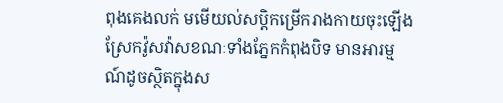ពុងគេងលក់ មមើយល់សប្តិកម្រើករាងកាយចុះឡើង ស្រែកវ៉ូសវ៉ាសខណៈទាំងភ្នែកកំពុងបិទ មានអារម្មណ៍ដូចស្ថិតក្នុងស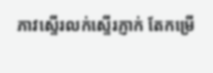ភាវសើ្ទរលក់ស្ទើរភ្ញាក់ តែកម្រើ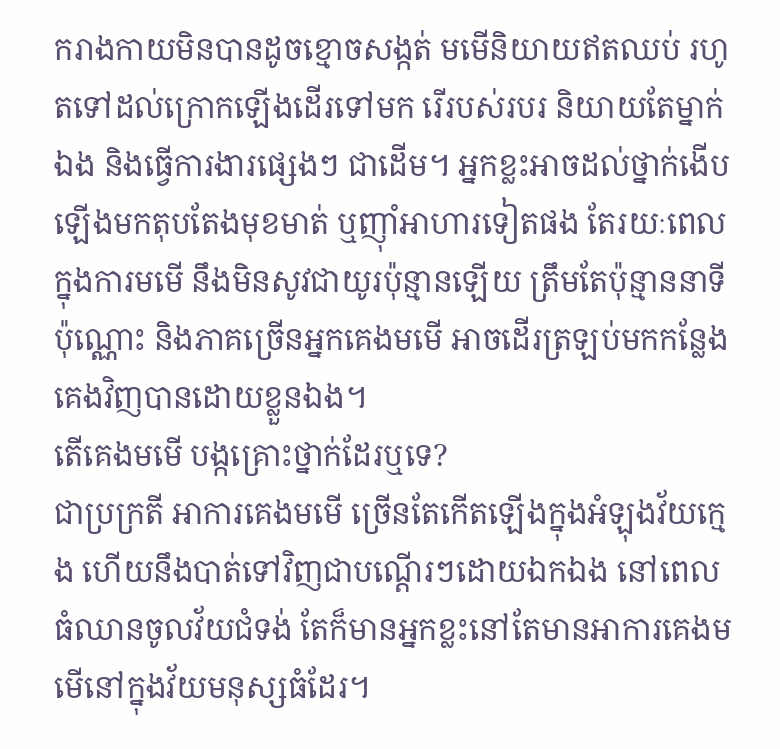ករាងកាយមិនបានដូចខ្មោចសង្កត់ មមើនិយាយឥតឈប់ រហូតទៅដល់ក្រោកឡើងដើរទៅមក រើរបស់របរ និយាយតែម្នាក់ឯង និងធ្វើការងារផ្សេងៗ ជាដើម។ អ្នកខ្លះអាចដល់ថ្នាក់ងើបឡើងមកតុបតែងមុខមាត់ ឬញ៉ាំអាហារទៀតផង តែរយៈពេលក្នុងការមមើ នឹងមិនសូវជាយូរប៉ុន្មានឡើយ ត្រឹមតែប៉ុន្មាននាទីប៉ុណ្ណោះ និងភាគច្រើនអ្នកគេងមមើ អាចដើរត្រឡប់មកកន្លែងគេងវិញបានដោយខ្លួនឯង។
តើគេងមមើ បង្កគ្រោះថ្នាក់ដែរឬទេ?
ជាប្រក្រតី អាការគេងមមើ ច្រើនតែកើតឡើងក្នុងអំឡុងវ័យក្មេង ហើយនឹងបាត់ទៅវិញជាបណ្ដើរៗដោយឯកឯង នៅពេលធំឈានចូលវ័យជំទង់ តែក៏មានអ្នកខ្លះនៅតែមានអាការគេងមមើនៅក្នុងវ័យមនុស្សធំដែរ។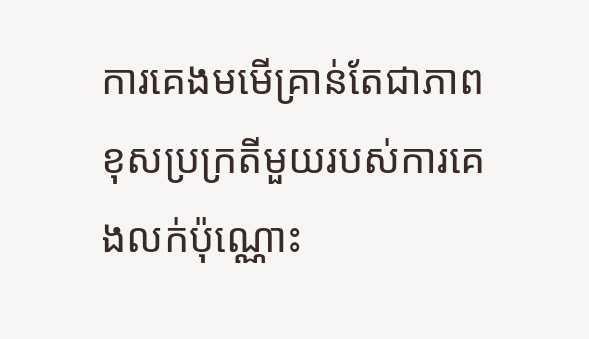ការគេងមមើគ្រាន់តែជាភាពខុសប្រក្រតីមួយរបស់ការគេងលក់ប៉ុណ្ណោះ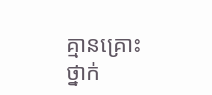គ្មានគ្រោះថ្នាក់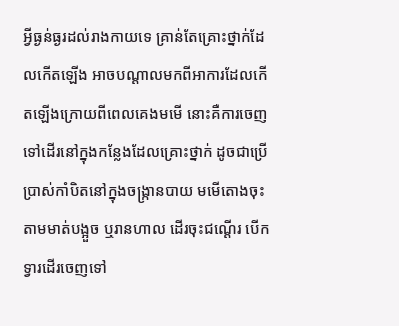អ្វីធ្ងន់ធ្ងរដល់រាងកាយទេ គ្រាន់តែគ្រោះថ្នាក់ដែលកើតឡើង អាចបណ្ដាលមកពីអាការដែលកើតឡើងក្រោយពីពេលគេងមមើ នោះគឺការចេញទៅដើរនៅក្នុងកន្លែងដែលគ្រោះថ្នាក់ ដូចជាប្រើប្រាស់កាំបិតនៅក្នុងចង្ក្រានបាយ មមើតោងចុះតាមមាត់បង្អួច ឬរានហាល ដើរចុះជណ្ដើរ បើកទ្វារដើរចេញទៅ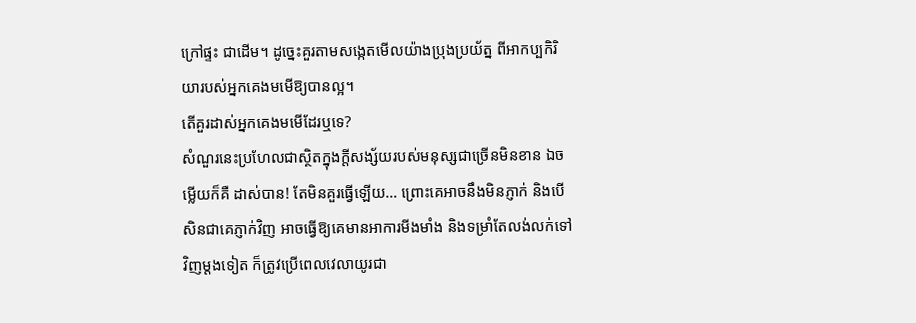ក្រៅផ្ទះ ជាដើម។ ដូច្នេះគួរតាមសង្កេតមើលយ៉ាងប្រុងប្រយ័ត្ន ពីអាកប្បកិរិយារបស់អ្នកគេងមមើឱ្យបានល្អ។
តើគួរដាស់អ្នកគេងមមើដែរឬទេ?
សំណួរនេះប្រហែលជាស្ថិតក្នុងក្ដីសង្ស័យរបស់មនុស្សជាច្រើនមិនខាន ឯចម្លើយក៏គឺ ដាស់បាន! តែមិនគួរធ្វើឡើយ… ព្រោះគេអាចនឹងមិនភ្ញាក់ និងបើសិនជាគេភ្ញាក់វិញ អាចធ្វើឱ្យគេមានអាការមីងមាំង និងទម្រាំតែលង់លក់ទៅវិញម្ដងទៀត ក៏ត្រូវប្រើពេលវេលាយូរជា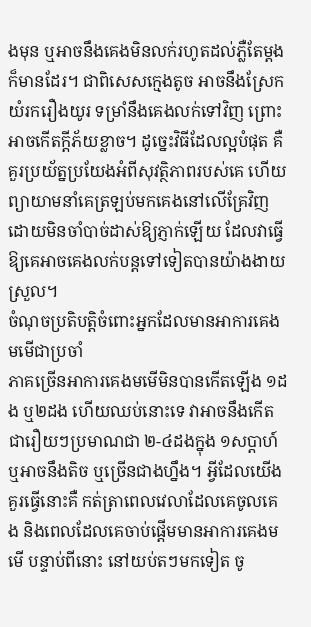ងមុន ឬអាចនឹងគេងមិនលក់រហូតដល់ភ្លឺតែម្ដងក៏មានដែរ។ ជាពិសេសក្មេងតូច អាចនឹងស្រែកយំរករឿងយូរ ទម្រាំនឹងគេងលក់ទៅវិញ ព្រោះអាចកើតក្ដីភ័យខ្លាច។ ដូច្នេះវិធីដែលល្អបំផុត គឺគួរប្រយ័ត្នប្រយែងអំពីសុវត្ថិភាពរបស់គេ ហើយព្យាយាមនាំគេត្រឡប់មកគេងនៅលើគ្រែវិញ ដោយមិនចាំបាច់ដាស់ឱ្យភ្ញាក់ឡើយ ដែលវាធ្វើឱ្យគេអាចគេងលក់បន្តទៅទៀតបានយ៉ាងងាយស្រួល។
ចំណុចប្រតិបត្តិចំពោះអ្នកដែលមានអាការគេងមមើជាប្រចាំ
ភាគច្រើនអាការគេងមមើមិនបានកើតឡើង ១ដង ឬ២ដង ហើយឈប់នោះទេ វាអាចនឹងកើតជារឿយៗប្រមាណជា ២-៤ដងក្នុង ១សប្ដាហ៍ ឬអាចនឹងតិច ឬច្រើនជាងហ្នឹង។ អ្វីដែលយើងគួរធ្វើនោះគឺ កត់ត្រាពេលវេលាដែលគេចូលគេង និងពេលដែលគេចាប់ផ្ដើមមានអាការគេងមមើ បន្ទាប់ពីនោះ នៅយប់តៗមកទៀត ចូ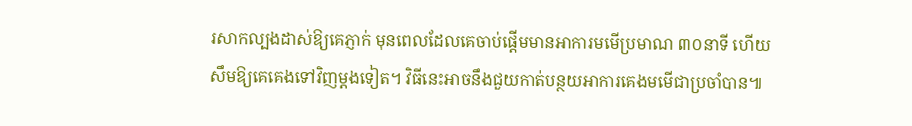រសាកល្បងដាស់ឱ្យគេភ្ញាក់ មុនពេលដែលគេចាប់ផ្ដើមមានអាការមមើប្រមាណ ៣០នាទី ហើយសឹមឱ្យគេគេងទៅវិញម្ដងទៀត។ វិធីនេះអាចនឹងជួយកាត់បន្ថយអាការគេងមមើជាប្រចាំបាន៕